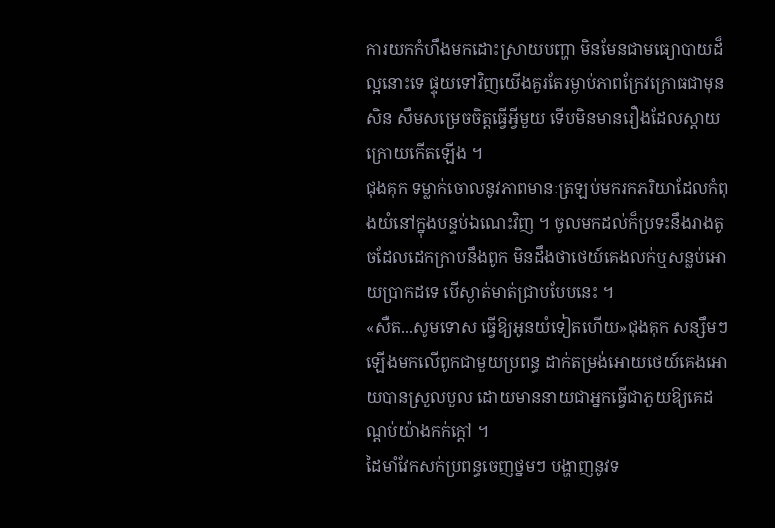ការយកកំហឹងមកដោះស្រាយបញ្ហា មិនមែនជាមធ្យោបាយដ៏ល្អនោះទេ ផ្ទុយទៅវិញយើងគួរតែរម្ងាប់ភាពក្រែវក្រោធជាមុនសិន សឹមសម្រេចចិត្តធ្វើអ្វីមួយ ទើបមិនមានរឿងដែលស្ដាយក្រោយកើតឡើង ។
ជុងគុក ទម្លាក់ចោលនូវភាពមានៈត្រឡប់មករកភរិយាដែលកំពុងយំនៅក្នុងបន្ទប់ឯណេះវិញ ។ ចូលមកដល់ក៏ប្រទះនឹងរាងតូចដែលដេកក្រាបនឹងពូក មិនដឹងថាថេយ៍គេងលក់ឬសន្លប់អោយប្រាកដទេ បើស្ងាត់មាត់ជ្រាបបែបនេះ ។
«សឺត...សូមទោស ធ្វើឱ្យអូនយំទៀតហើយ»ជុងគុក សន្សឹមៗឡើងមកលើពូកជាមួយប្រពន្ធ ដាក់តម្រង់អោយថេយ៍គេងអោយបានស្រួលបួល ដោយមាននាយជាអ្នកធ្វើជាភួយឱ្យគេដណ្ដប់យ៉ាងកក់ក្តៅ ។
ដៃមាំវែកសក់ប្រពន្ធចេញថ្នមៗ បង្ហាញនូវទ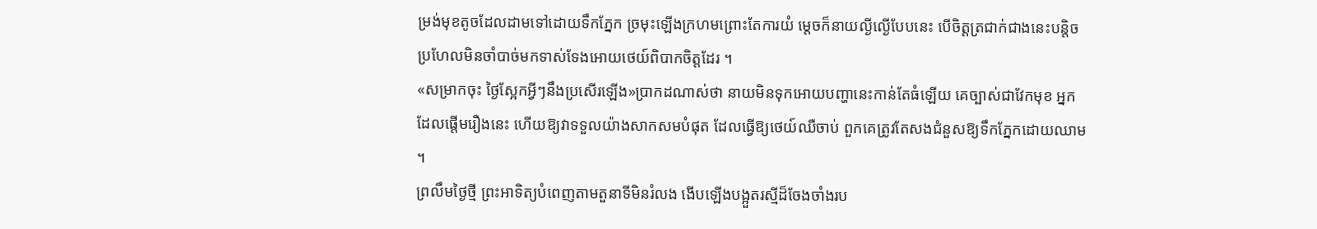ម្រង់មុខតូចដែលដាមទៅដោយទឹកភ្នែក ច្រមុះឡើងក្រហមព្រោះតែការយំ ម្ដេចក៏នាយល្ងីល្ងើបែបនេះ បើចិត្តត្រជាក់ជាងនេះបន្តិច ប្រហែលមិនចាំបាច់មកទាស់ទែងអោយថេយ៍ពិបាកចិត្តដែរ ។
«សម្រាកចុះ ថ្ងៃស្អែកអ្វីៗនឹងប្រសើរឡើង»ប្រាកដណាស់ថា នាយមិនទុកអោយបញ្ហានេះកាន់តែធំឡើយ គេច្បាស់ជាវែកមុខ អ្នកដែលផ្ដើមរឿងនេះ ហើយឱ្យវាទទួលយ៉ាងសាកសមបំផុត ដែលធ្វើឱ្យថេយ៍ឈឺចាប់ ពួកគេត្រូវតែសងជំនួសឱ្យទឹកភ្នែកដោយឈាម ។
ព្រលឹមថ្ងៃថ្មី ព្រះអាទិត្យបំពេញតាមតួនាទីមិនរំលង ងើបឡើងបង្អួតរស្មីដ៏ចែងចាំងរប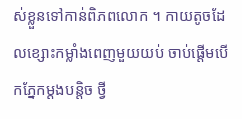ស់ខ្លួនទៅកាន់ពិភពលោក ។ កាយតូចដែលខ្សោះកម្លាំងពេញមួយយប់ ចាប់ផ្តើមបើកភ្នែកម្ដងបន្តិច ថ្វី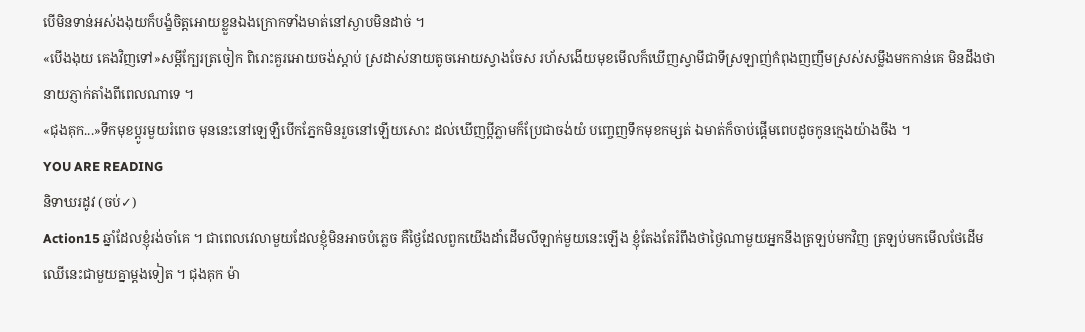បើមិនទាន់អស់ងងុយក៏បង្ខំចិត្តអោយខ្លួនឯងក្រោកទាំងមាត់នៅស្ងាបមិនដាច់ ។
«បើងងុយ គេងវិញទៅ»សម្ដីក្បែរត្រចៀក ពិរោះគួរអោយចង់ស្ដាប់ ស្រដាស់នាយតូចអោយស្វាងចែស រហ័សងើយមុខមើលក៏ឃើញស្វាមីជាទីស្រឡាញ់កំពុងញញឹមស្រស់សម្លឹងមកកាន់គេ មិនដឹងថានាយភ្ញាក់តាំងពីពេលណាទេ ។
«ជុងគុក...»ទឹកមុខប្ដូរមួយរំពេច មុននេះនៅឡេឡឺបើកភ្នែកមិនរួចនៅឡើយសោះ ដល់ឃើញប្ដីភ្លាមក៏ប្រែជាចង់យំ បញ្ចេញទឹកមុខកម្សត់ ឯមាត់ក៏ចាប់ផ្តើមពេបដូចកូនក្មេងយ៉ាងចឹង ។
YOU ARE READING
និទាឃរដូវ (ចប់✓)
Action15 ឆ្នាំដែលខ្ញុំរង់ចាំគេ ។ ជាពេលវេលាមួយដែលខ្ញុំមិនអាចបំភ្លេច គឺថ្ងៃដែលពួកយើងដាំដើមលីឡាក់មួយនេះឡើង ខ្ញុំតែងតែរំពឹងថាថ្ងៃណាមួយអ្នកនឹងត្រឡប់មកវិញ ត្រឡប់មកមើលថែដើមឈើនេះជាមួយគ្នាម្ដងទៀត ។ ជុងគុក ម៉ា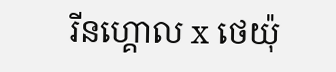រីនហ្គោល x ថេយ៉ុ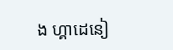ង ហ្គាដេនៀ